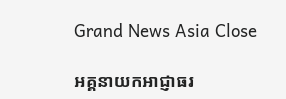Grand News Asia Close

អគ្គនាយកអាជ្ញាធរ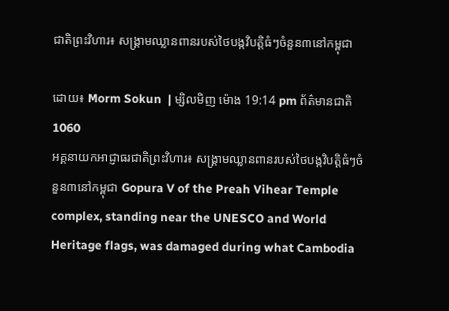ជាតិព្រះវិហារ៖ សង្គ្រាមឈ្លានពានរបស់ថៃបង្កវិបត្តិធំៗចំនួន៣នៅកម្ពុជា

ដោយ៖ Morm Sokun  | ម្សិលមិញ ម៉ោង 19:14 pm ព័ត៌មានជាតិ 1060
អគ្គនាយកអាជ្ញាធរជាតិព្រះវិហារ៖ សង្គ្រាមឈ្លានពានរបស់ថៃបង្កវិបត្តិធំៗចំនួន៣នៅកម្ពុជា Gopura V of the Preah Vihear Temple complex, standing near the UNESCO and World Heritage flags, was damaged during what Cambodia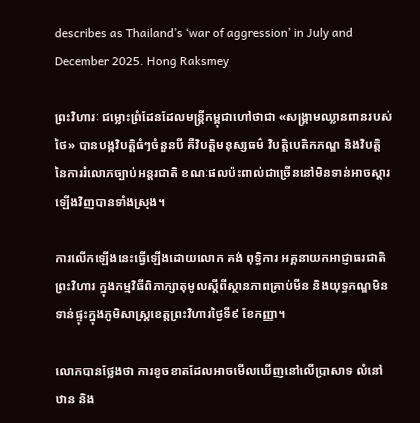describes as Thailand’s ‘war of aggression’ in July and December 2025. Hong Raksmey

ព្រះវិហារៈ ជម្លោះព្រំដែនដែលមន្ត្រីកម្ពុជាហៅថាជា «សង្គ្រាមឈ្លានពានរបស់ថៃ» បានបង្កវិបត្តិធំៗចំនួនបី គឺវិបត្តិមនុស្សធម៌ វិបត្តិបេតិកភណ្ឌ និងវិបត្តិនៃការរំលោភច្បាប់អន្តរជាតិ ខណៈផលប៉ះពាល់ជាច្រើននៅមិនទាន់អាចស្ដារឡើងវិញបានទាំងស្រុង។

ការលើកឡើងនេះធ្វើឡើងដោយលោក គង់ ពុទ្ធិការ អគ្គនាយកអាជ្ញាធរជាតិព្រះវិហារ ក្នុងកម្មវិធីពិភាក្សាតុមូលស្ដីពីស្ថានភាពគ្រាប់មីន និងយុទ្ធភណ្ឌមិនទាន់ផ្ទុះក្នុងភូមិសាស្ត្រខេត្តព្រះវិហារថ្ងៃទី៩ ខែកញ្ញា។

លោកបានថ្លែងថា ការខូចខាតដែលអាចមើលឃើញនៅលើប្រាសាទ លំនៅឋាន និង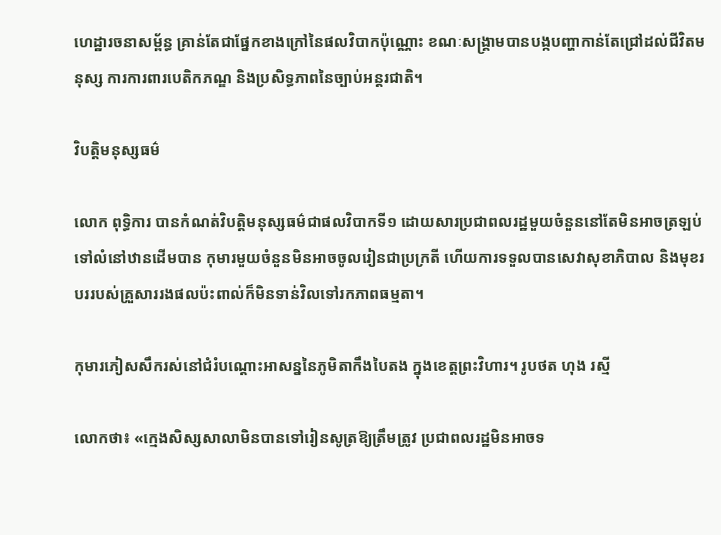ហេដ្ឋារចនាសម្ព័ន្ធ គ្រាន់តែជាផ្នែកខាងក្រៅនៃផលវិបាកប៉ុណ្ណោះ ខណៈសង្គ្រាមបានបង្កបញ្ហាកាន់តែជ្រៅដល់ជីវិតមនុស្ស ការការពារបេតិកភណ្ឌ និងប្រសិទ្ធភាពនៃច្បាប់អន្តរជាតិ។

វិបត្តិមនុស្សធម៌

លោក ពុទ្ធិការ បានកំណត់វិបត្តិមនុស្សធម៌ជាផលវិបាកទី១ ដោយសារប្រជាពលរដ្ឋមួយចំនួននៅតែមិនអាចត្រឡប់ទៅលំនៅឋានដើមបាន កុមារមួយចំនួនមិនអាចចូលរៀនជាប្រក្រតី ហើយការទទួលបានសេវាសុខាភិបាល និងមុខរបររបស់គ្រួសាររងផលប៉ះពាល់ក៏មិនទាន់វិលទៅរកភាពធម្មតា។

កុមារភៀសសឹករស់នៅជំរំបណ្ដោះអាសន្ននៃភូមិតាកឹងបៃតង ក្នុងខេត្ដព្រះវិហារ។ រូបថត ហុង រស្មី

លោកថា៖ «ក្មេងសិស្សសាលាមិនបានទៅរៀនសូត្រឱ្យត្រឹមត្រូវ ប្រជាពលរដ្ឋមិនអាចទ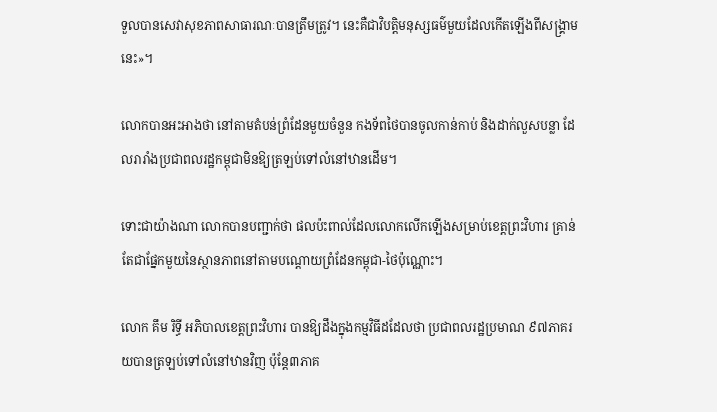ទួលបានសេវាសុខភាពសាធារណៈបានត្រឹមត្រូវ។ នេះគឺជាវិបត្តិមនុស្សធម៌មួយដែលកើតឡើងពីសង្គ្រាមនេះ»។

លោកបានអះអាងថា នៅតាមតំបន់ព្រំដែនមួយចំនួន កងទ័ពថៃបានចូលកាន់កាប់ និងដាក់លួសបន្លា ដែលរារាំងប្រជាពលរដ្ឋកម្ពុជាមិនឱ្យត្រឡប់ទៅលំនៅឋានដើម។

ទោះជាយ៉ាងណា លោកបានបញ្ជាក់ថា ផលប៉ះពាល់ដែលលោកលើកឡើងសម្រាប់ខេត្តព្រះវិហារ គ្រាន់តែជាផ្នែកមួយនៃស្ថានភាពនៅតាមបណ្ដោយព្រំដែនកម្ពុជា-ថៃប៉ុណ្ណោះ។

លោក គឹម រិទ្ធី អភិបាលខេត្តព្រះវិហារ បានឱ្យដឹងក្នុងកម្មវិធីដដែលថា ប្រជាពលរដ្ឋប្រមាណ ៩៧ភាគរយបានត្រឡប់ទៅលំនៅឋានវិញ ប៉ុន្តែ៣ភាគ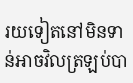រយទៀតនៅមិនទាន់អាចវិលត្រឡប់បា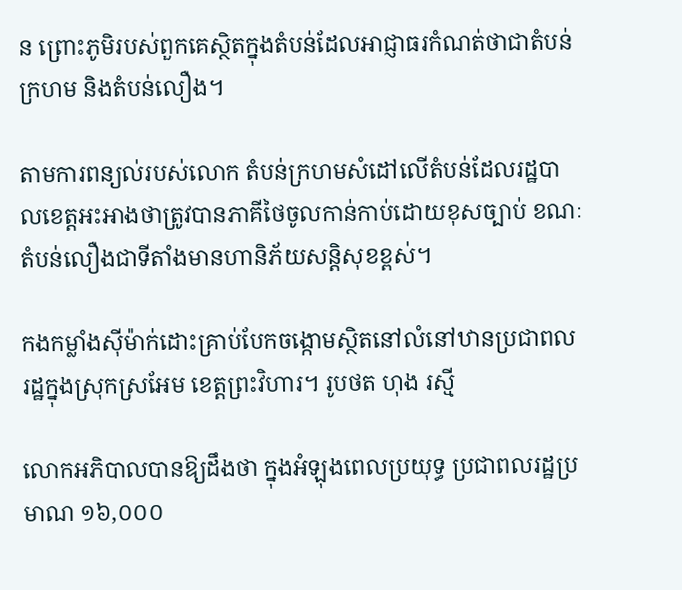ន ព្រោះភូមិរបស់ពួកគេស្ថិតក្នុងតំបន់ដែលអាជ្ញាធរកំណត់ថាជាតំបន់ក្រហម និងតំបន់លឿង។

តាមការពន្យល់របស់លោក តំបន់ក្រហមសំដៅលើតំបន់ដែលរដ្ឋបាលខេត្តអះអាងថាត្រូវបានភាគីថៃចូលកាន់កាប់ដោយខុសច្បាប់ ខណៈតំបន់លឿងជាទីតាំងមានហានិភ័យសន្តិសុខខ្ពស់។

កងកម្លាំងស៊ីម៉ាក់ដោះគ្រាប់បែកចង្កោមស្ថិតនៅលំនៅឋានប្រជាពលរដ្ឋក្នុងស្រុកស្រអែម ខេត្ដព្រះវិហារ។ រូបថត ហុង រស្មី

លោកអភិបាលបានឱ្យដឹងថា ក្នុងអំឡុងពេលប្រយុទ្ធ ប្រជាពលរដ្ឋប្រមាណ ១៦,០០០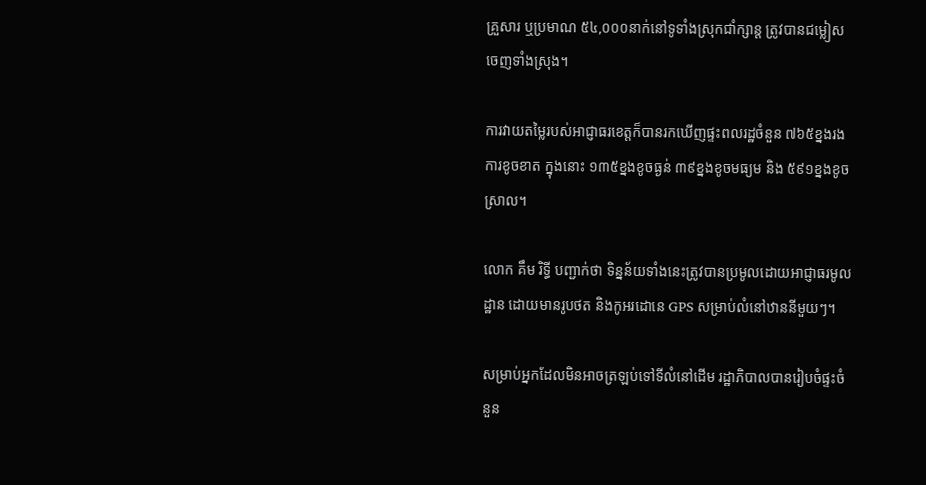គ្រួសារ ឬប្រមាណ ៥៤,០០០នាក់នៅទូទាំងស្រុកជាំក្សាន្ត ត្រូវបានជម្លៀសចេញទាំងស្រុង។

ការវាយតម្លៃរបស់អាជ្ញាធរខេត្តក៏បានរកឃើញផ្ទះពលរដ្ឋចំនួន ៧៦៥ខ្នងរងការខូចខាត ក្នុងនោះ ១៣៥ខ្នងខូចធ្ងន់ ៣៩ខ្នងខូចមធ្យម និង ៥៩១ខ្នងខូចស្រាល។

លោក គឹម រិទ្ធី បញ្ជាក់ថា ទិន្នន័យទាំងនេះត្រូវបានប្រមូលដោយអាជ្ញាធរមូលដ្ឋាន ដោយមានរូបថត និងកូអរដោនេ GPS សម្រាប់លំនៅឋាននីមួយៗ។

សម្រាប់អ្នកដែលមិនអាចត្រឡប់ទៅទីលំនៅដើម រដ្ឋាភិបាលបានរៀបចំផ្ទះចំនួន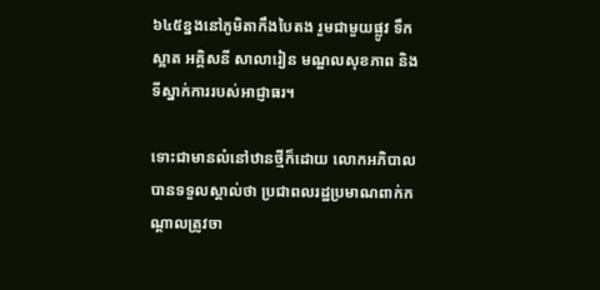៦៤៥ខ្នងនៅភូមិតាកឹងបៃតង រួមជាមួយផ្លូវ ទឹកស្អាត អគ្គិសនី សាលារៀន មណ្ឌលសុខភាព និងទីស្នាក់ការរបស់អាជ្ញាធរ។

ទោះជាមានលំនៅឋានថ្មីក៏ដោយ លោកអភិបាលបានទទួលស្គាល់ថា ប្រជាពលរដ្ឋប្រមាណពាក់កណ្ដាលត្រូវចា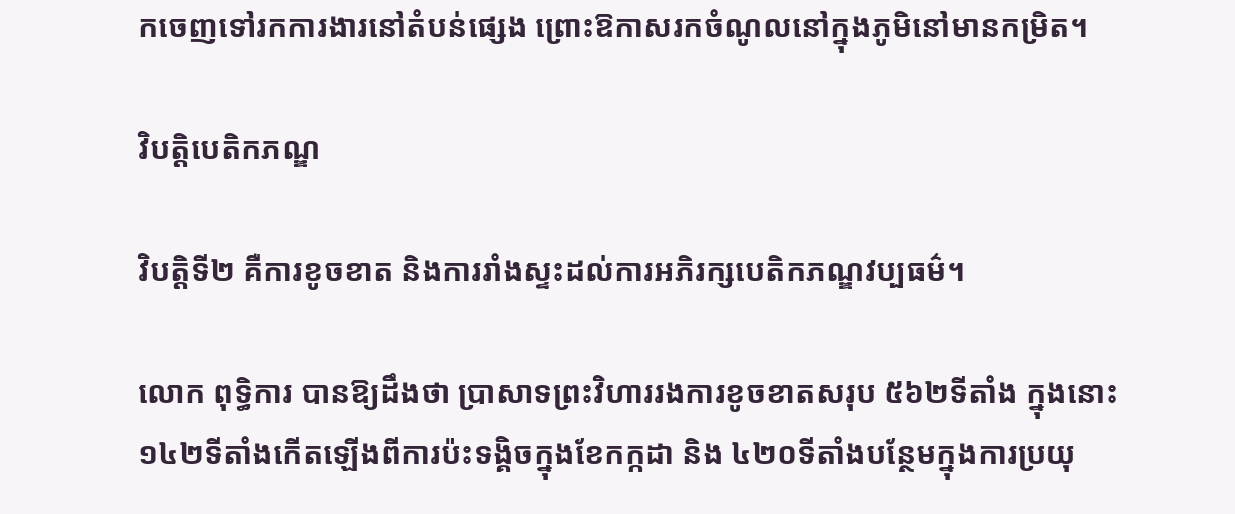កចេញទៅរកការងារនៅតំបន់ផ្សេង ព្រោះឱកាសរកចំណូលនៅក្នុងភូមិនៅមានកម្រិត។

វិបត្តិបេតិកភណ្ឌ

វិបត្តិទី២ គឺការខូចខាត និងការរាំងស្ទះដល់ការអភិរក្សបេតិកភណ្ឌវប្បធម៌។

លោក ពុទ្ធិការ បានឱ្យដឹងថា ប្រាសាទព្រះវិហាររងការខូចខាតសរុប ៥៦២ទីតាំង ក្នុងនោះ ១៤២ទីតាំងកើតឡើងពីការប៉ះទង្គិចក្នុងខែកក្កដា និង ៤២០ទីតាំងបន្ថែមក្នុងការប្រយុ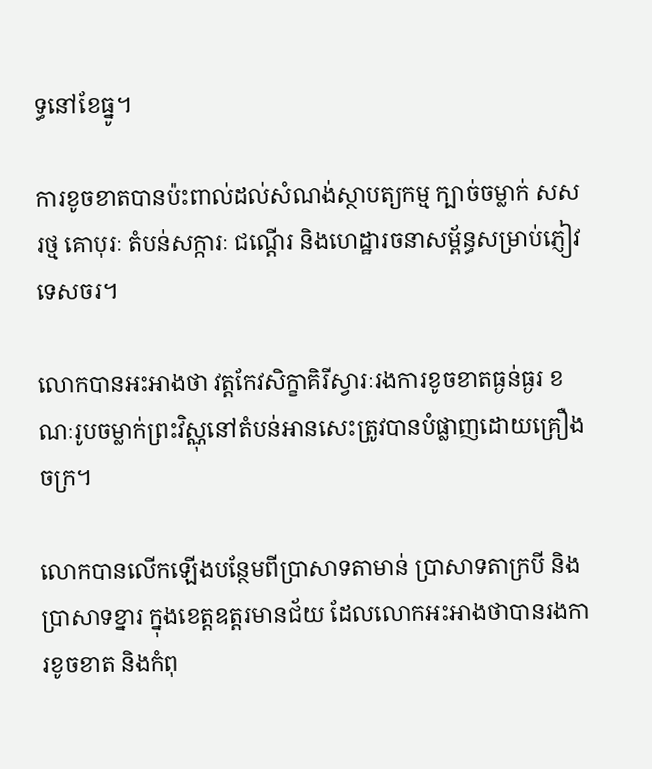ទ្ធនៅខែធ្នូ។

ការខូចខាតបានប៉ះពាល់ដល់សំណង់ស្ថាបត្យកម្ម ក្បាច់ចម្លាក់ សសរថ្ម គោបុរៈ តំបន់សក្ការៈ ជណ្ដើរ និងហេដ្ឋារចនាសម្ព័ន្ធសម្រាប់ភ្ញៀវទេសចរ។

លោកបានអះអាងថា វត្តកែវសិក្ខាគិរីស្វារៈរងការខូចខាតធ្ងន់ធ្ងរ ខណៈរូបចម្លាក់ព្រះវិស្ណុនៅតំបន់អានសេះត្រូវបានបំផ្លាញដោយគ្រឿងចក្រ។

លោកបានលើកឡើងបន្ថែមពីប្រាសាទតាមាន់ ប្រាសាទតាក្របី និងប្រាសាទខ្នារ ក្នុងខេត្តឧត្ដរមានជ័យ ដែលលោកអះអាងថាបានរងការខូចខាត និងកំពុ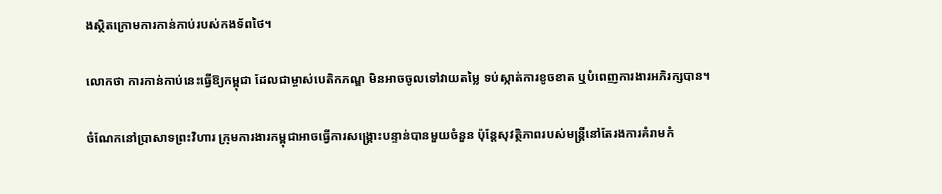ងស្ថិតក្រោមការកាន់កាប់របស់កងទ័ពថៃ។

លោកថា ការកាន់កាប់នេះធ្វើឱ្យកម្ពុជា ដែលជាម្ចាស់បេតិកភណ្ឌ មិនអាចចូលទៅវាយតម្លៃ ទប់ស្កាត់ការខូចខាត ឬបំពេញការងារអភិរក្សបាន។

ចំណែកនៅប្រាសាទព្រះវិហារ ក្រុមការងារកម្ពុជាអាចធ្វើការសង្គ្រោះបន្ទាន់បានមួយចំនួន ប៉ុន្តែសុវត្ថិភាពរបស់មន្ត្រីនៅតែរងការគំរាមកំ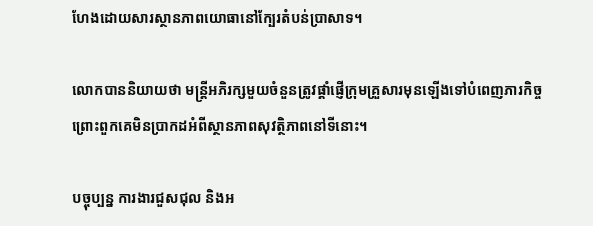ហែងដោយសារស្ថានភាពយោធានៅក្បែរតំបន់ប្រាសាទ។

លោកបាននិយាយថា មន្ត្រីអភិរក្សមួយចំនួនត្រូវផ្ដាំផ្ញើក្រុមគ្រួសារមុនឡើងទៅបំពេញភារកិច្ច ព្រោះពួកគេមិនប្រាកដអំពីស្ថានភាពសុវត្ថិភាពនៅទីនោះ។

បច្ចុប្បន្ន ការងារជួសជុល និងអ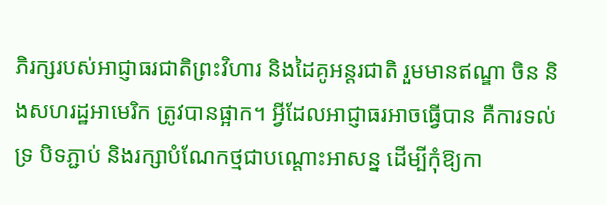ភិរក្សរបស់អាជ្ញាធរជាតិព្រះវិហារ និងដៃគូអន្តរជាតិ រួមមានឥណ្ឌា ចិន និងសហរដ្ឋអាមេរិក ត្រូវបានផ្អាក។ អ្វីដែលអាជ្ញាធរអាចធ្វើបាន គឺការទល់ទ្រ បិទភ្ជាប់ និងរក្សាបំណែកថ្មជាបណ្ដោះអាសន្ន ដើម្បីកុំឱ្យកា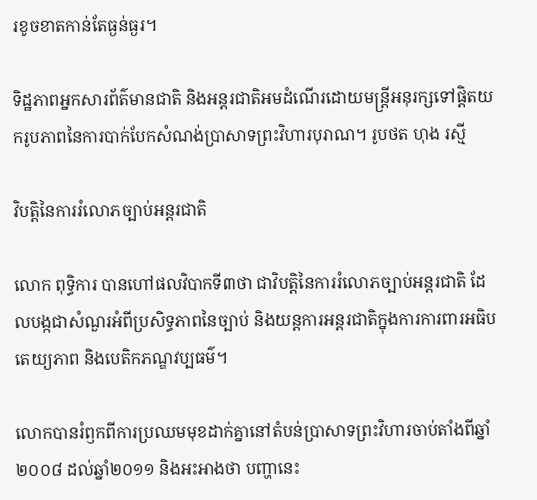រខូចខាតកាន់តែធ្ងន់ធ្ងរ។

ទិដ្ឋភាពអ្នកសារព័ត៌មានជាតិ និងអន្ដរជាតិអមដំណើរដោយមន្ដ្រីអនុរក្សទៅផ្ដិតយករូបភាពនៃការបាក់បែកសំណង់ប្រាសាទព្រះវិហារបុរាណ។ រូបថត ហុង រស្មី

វិបត្តិនៃការរំលោភច្បាប់អន្តរជាតិ

លោក ពុទ្ធិការ បានហៅផលវិបាកទី៣ថា ជាវិបត្តិនៃការរំលោភច្បាប់អន្តរជាតិ ដែលបង្កជាសំណួរអំពីប្រសិទ្ធភាពនៃច្បាប់ និងយន្តការអន្តរជាតិក្នុងការការពារអធិបតេយ្យភាព និងបេតិកភណ្ឌវប្បធម៌។

លោកបានរំឭកពីការប្រឈមមុខដាក់គ្នានៅតំបន់ប្រាសាទព្រះវិហារចាប់តាំងពីឆ្នាំ២០០៨ ដល់ឆ្នាំ២០១១ និងអះអាងថា បញ្ហានេះ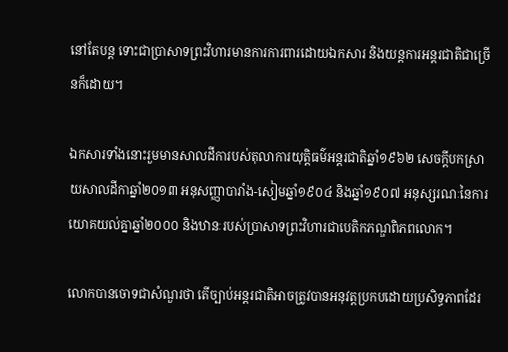នៅតែបន្ត ទោះជាប្រាសាទព្រះវិហារមានការការពារដោយឯកសារ និងយន្តការអន្តរជាតិជាច្រើនក៏ដោយ។

ឯកសារទាំងនោះរួមមានសាលដីការបស់តុលាការយុត្តិធម៌អន្តរជាតិឆ្នាំ១៩៦២ សេចក្ដីបកស្រាយសាលដីកាឆ្នាំ២០១៣ អនុសញ្ញាបារាំង-សៀមឆ្នាំ១៩០៤ និងឆ្នាំ១៩០៧ អនុស្សរណៈនៃការយោគយល់គ្នាឆ្នាំ២០០០ និងឋានៈរបស់ប្រាសាទព្រះវិហារជាបេតិកភណ្ឌពិភពលោក។

លោកបានចោទជាសំណួរថា តើច្បាប់អន្តរជាតិអាចត្រូវបានអនុវត្តប្រកបដោយប្រសិទ្ធភាពដែរ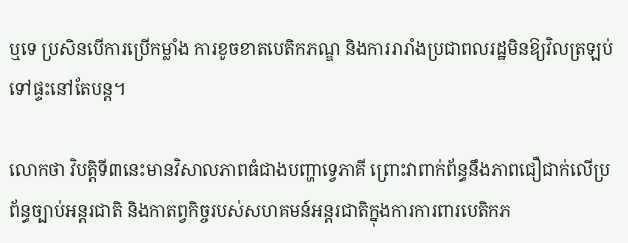ឬទេ ប្រសិនបើការប្រើកម្លាំង ការខូចខាតបេតិកភណ្ឌ និងការរារាំងប្រជាពលរដ្ឋមិនឱ្យវិលត្រឡប់ទៅផ្ទះនៅតែបន្ត។

លោកថា វិបត្តិទី៣នេះមានវិសាលភាពធំជាងបញ្ហាទ្វេភាគី ព្រោះវាពាក់ព័ន្ធនឹងភាពជឿជាក់លើប្រព័ន្ធច្បាប់អន្តរជាតិ និងកាតព្វកិច្ចរបស់សហគមន៍អន្តរជាតិក្នុងការការពារបេតិកភ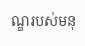ណ្ឌរបស់មនុ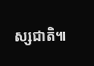ស្សជាតិ៕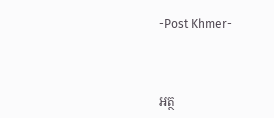-Post Khmer-



អត្ថ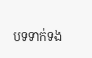បទទាក់ទង